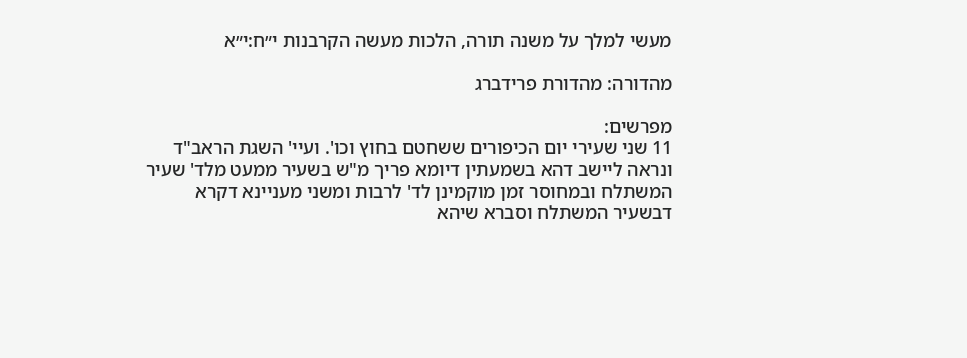מעשי למלך על משנה תורה, הלכות מעשה הקרבנות י״ח:י״א

מהדורה: מהדורת פרידברג

מפרשים:
11 שני שעירי יום הכיפורים ששחטם בחוץ וכו'. ועיי' השגת הראב"ד ונראה ליישב דהא בשמעתין דיומא פריך מ"ש בשעיר ממעט מלד' שעיר המשתלח ובמחוסר זמן מוקמינן לד' לרבות ומשני מעניינא דקרא דבשעיר המשתלח וסברא שיהא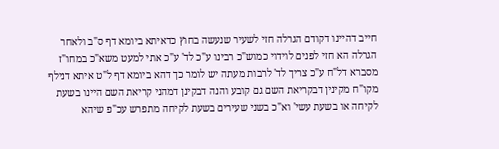חייב דהיינו דקודם הגרלה חזי לשעיר שנעשה בחוץ כדאיתא ביומא דף ס"ב ולאחר הגרלה הא חזי לפנים לוידוי כמוש"כ רבינו ע"כ לד' ע"כ אתי למעט משא"כ במחו"ז מסברא דל"ח ע"כ צריך לד' לרבות מעתה יש לומר כך דהא ביומא דף ל"ט איתא דנילף מקו"ח מקינין דבקריאת השם גם קובע והנה דבקינן דמהני קריאת השם היינו בשעת לקיחה או בשעת עשי' וא"כ בשני שעירים בשעת לקיחה מתפרש עכ"פ שיהא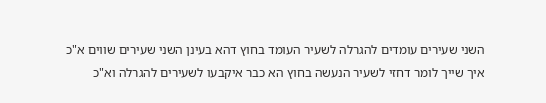השני שעירים עומדים להגרלה לשעיר העומד בחוץ דהא בעינן השני שעירים שווים א"כ איך שייך לומר דחזי לשעיר הנעשה בחוץ הא כבר איקבעו לשעירים להגרלה וא"כ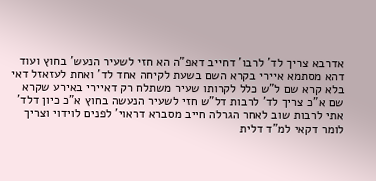אדרבא צריך לד' לרבו' דחייב דאפ"ה הא חזי לשעיר הנעש' בחוץ ועוד דהא מסתמא איירי בקרא השם בשעת לקיחה אחד לד' ואחת לעזאזל דאי בלא קרא שם ל"ש כלל לקרותו שעיר משתלח רק דאיירי באירע שקרא שם א"כ צריך לד' לרבות דל"ש חזי לשעיר הנעשה בחוץ א"כ כיון דלד' אתי לרבות שוב לאחר הגרלה חייב מסברא דראוי' לפנים לוידוי וצריך לומר דקאי למ"ד דלית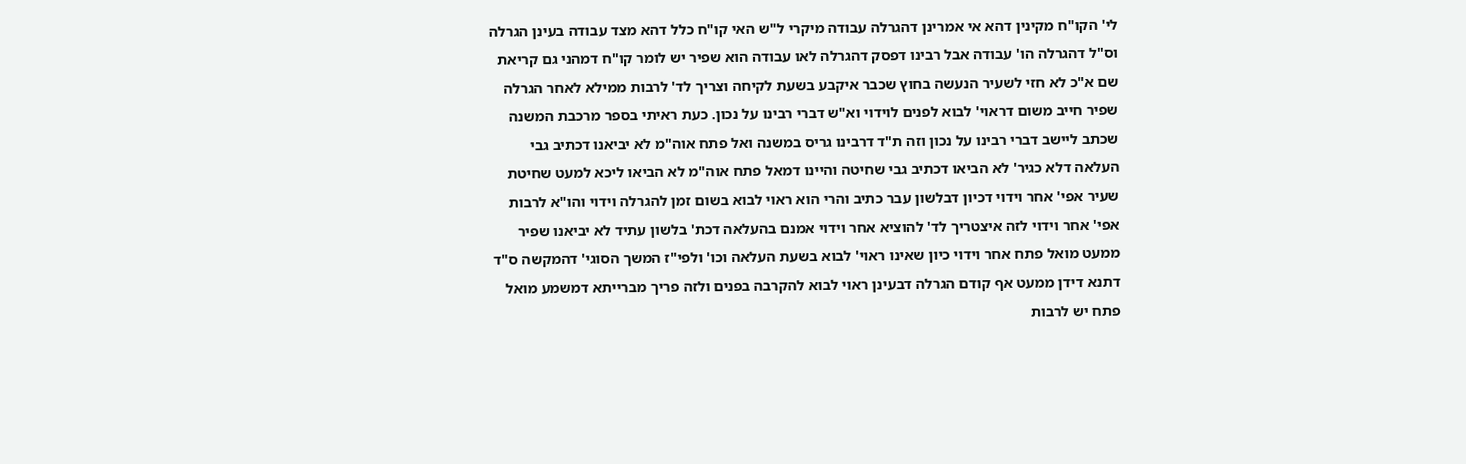לי' הקו"ח מקינין דהא אי אמרינן דהגרלה עבודה מיקרי ל"ש האי קו"ח כלל דהא מצד עבודה בעינן הגרלה וס"ל דהגרלה הו' עבודה אבל רבינו דפסק דהגרלה לאו עבודה הוא שפיר יש לומר קו"ח דמהני גם קריאת שם א"כ לא חזי לשעיר הנעשה בחוץ שכבר איקבע בשעת לקיחה וצריך לד' לרבות ממילא לאחר הגרלה שפיר חייב משום דראוי' לבוא לפנים לוידוי וא"ש דברי רבינו על נכון. כעת ראיתי בספר מרכבת המשנה שכתב ליישב דברי רבינו על נכון וזה ת"ד דרבינו גריס במשנה ואל פתח אוה"מ לא יביאנו דכתיב גבי העלאה דלא כגיר' לא הביאו דכתיב גבי שחיטה והיינו דמאל פתח אוה"מ לא הביאו ליכא למעט שחיטת שעיר אפי' אחר וידוי דכיון דבלשון עבר כתיב והרי הוא ראוי לבוא בשום זמן להגרלה וידוי והו"א לרבות אפי' אחר וידוי לזה איצטריך לד' להוציא אחר וידוי אמנם בהעלאה דכת' בלשון עתיד לא יביאנו שפיר ממעט מואל פתח אחר וידוי כיון שאינו ראוי' לבוא בשעת העלאה וכו' ולפי"ז המשך הסוגי' דהמקשה ס"ד דתנא דידן ממעט אף קודם הגרלה דבעינן ראוי לבוא להקרבה בפנים ולזה פריך מברייתא דמשמע מואל פתח יש לרבות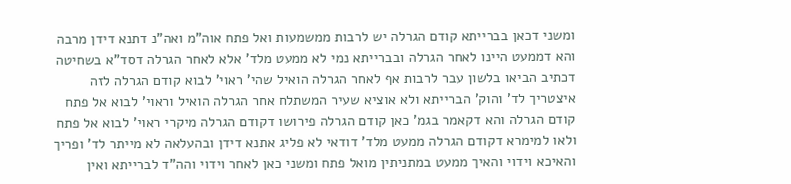ומשני דכאן בברייתא קודם הגרלה יש לרבות ממשמעות ואל פתח אוה"מ ואה"נ דתנא דידן מרבה והא דממעט היינו לאחר הגרלה ובברייתא נמי לא ממעט מלד' אלא לאחר הגרלה דסד"א בשחיטה דכתיב הביאו בלשון עבר לרבות אף לאחר הגרלה הואיל שהי' ראוי' לבוא קודם הגרלה לזה איצטריך לד' והוק' הברייתא ולא אוציא שעיר המשתלח אחר הגרלה הואיל וראוי' לבוא אל פתח קודם הגרלה והא דקאמר בגמ' כאן קודם הגרלה פירושו דקודם הגרלה מיקרי ראוי' לבוא אל פתח ולאו למימרא דקודם הגרלה ממעט מלד' דודאי לא פליג אתנא דידן ובהעלאה לא מייתר לד' ופריך והאיכא וידוי והאיך ממעט במתניתין מואל פתח ומשני כאן לאחר וידוי והה"ד לברייתא ואין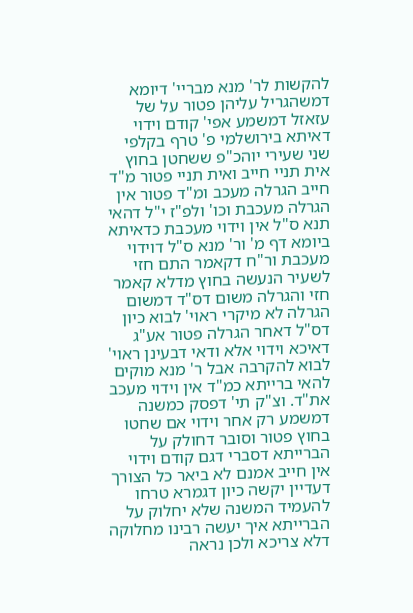להקשות לר' מנא מבריי' דיומא דמשהגריל עליהן פטור על של עזאזל דמשמע אפי' קודם וידוי דאיתא בירושלמי פ' טרף בקלפי שני שעירי יוהכ"פ ששחטן בחוץ אית תניי חייב ואית תניי פטור מ"ד חייב הגרלה מעכב ומ"ד פטור אין הגרלה מעכבת וכו' ולפ"ז י"ל דהאי תנא ס"ל אין וידוי מעכבת כדאיתא ביומא דף מ' ור' מנא ס"ל דוידוי מעכבת ור"ח דקאמר התם חזי לשעיר הנעשה בחוץ מדלא קאמר חזי והגרלה משום דס"ד דמשום הגרלה לא מיקרי ראוי' לבוא כיון דס"ל דאחר הגרלה פטור אע"ג דאיכא וידוי אלא ודאי דבעינן ראוי' לבוא להקרבה אבל ר' מנא מוקים להאי ברייתא כמ"ד אין וידוי מעכב את"ד. וצ"ק תי' דפסק כמשנה דמשמע רק אחר וידוי אם שחטו בחוץ פטור וסובר דחולק על הברייתא דסברי דגם קודם וידוי אין חייב אמנם לא ביאר כל הצורך דעדיין יקשה כיון דגמרא טרחו להעמיד המשנה שלא יחלוק על הברייתא איך יעשה רבינו מחלוקה דלא צריכא ולכן נראה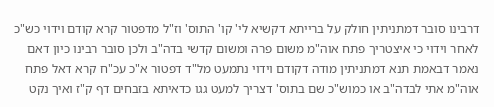דרבינו סובר דמתניתין חולק על ברייתא דקשיא לי' קו' התוס' וז"ל מדפטור קרא קודם וידוי כש"כ לאחר וידוי כי איצטריך פתח אוה"מ משום פרה ומשום קדשי בדה"ב ולכן סובר רבינו כיון דאם נאמר דבאמת תנא דמתניתין מודה דקודם וידוי נתמעט מל"ד דפטור א"כ עכ"ח קרא דאל פתח אוה"מ אתי לבדה"ב או כמוש"כ שם בתוס' דצריך למעט גגו כדאיתא בזבחים דף ק"ז ואיך נקט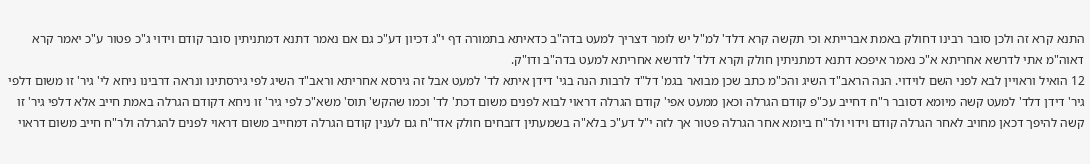התנא קרא זה ולכן סובר רבינו דחולק באמת אברייתא וכי תקשה קרא דלד' למ"ל יש לומר דצריך למעט בדה"ב כדאיתא בתמורה דף י"ג דכיון דע"כ גם אם נאמר דתנא דמתניתין סובר קודם וידוי ג"כ פטור ע"כ יאמר קרא דאוה"מ אתי לדרשא אחריתא א"כ נאמר איפכא דתנא דמתניתין חולק וקרא דלד' לדרשא אחריתא למעט בדה"ב ודו"ק.
12 הואיל וראויין לבא לפני השם לוידוי. הנה הראב"ד השיג והכ"מ כתב שכן מבואר בגמ' דל"ד לרבות הנה בגי' דידן איתא לד' למעט אבל זה גירסא אחריתא וראב"ד השיג לפי גירסתינו ונראה דרבינו ניחא לי' גיר' זו משום דלפי גיר' דידן דלד' למעט קשה מיומא דסובר ר"ח דחייב עכ"פ קודם הגרלה וכאן ממעט אפי' קודם הגרלה דראוי לבוא לפנים משום דכת' לד' וכמו שהקש' תוס' משא"כ לפי גיר' זו ניחא דקודם הגרלה באמת חייב אלא דלפי גיר' זו קשה להיפך דכאן מחויב לאחר הגרלה קודם וידוי ולר"ח ביומא אחר הגרלה פטור אך לזה י"ל דע"כ בלא"ה בשמעתין דזבחים חולק אדר"ח גם לענין קודם הגרלה דמחייב משום דראוי לפנים להגרלה ולר"ח חייב משום דראוי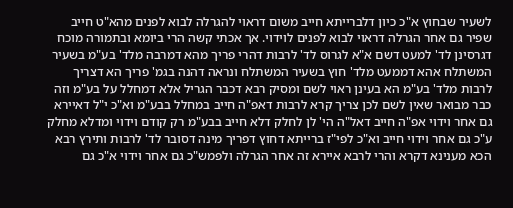לשעיר שבחוץ א"כ כיון דלברייתא חייב משום דראוי להגרלה לבוא לפנים מהא"ט חייב שפיר גם אחר הגרלה דראוי לבוא לפנים לוידוי. אך אכתי קשה הרי ביומא ובתמורה מוכח דגרסינן לד' למעט דשם א"א לגרוס לד' לרבות דהרי פריך מהא דמרבה מלד' בע"מ בשעיר המשתלח אהא דממעט מלד' חוץ בשעיר המשתלח ונראה דהנה בגמ' פריך הא דצריך לרבות מלד' בע"מ הא בעינן ראוי לשם ומסיק רבא דכבר הגריל אלא דמחלל על בע"מ וזה כבר מבואר שאין לשם לכן צריך קרא לרבות דאפ"ה חייב במחלל בבע"מ וא"כ י"ל דאיירא גם אחר וידוי אפ"ה חייב דאל"ה הי' לן לחלק דלא חייב בבע"מ רק קודם וידוי ומדלא מחלק ע"כ גם אחר וידוי חייב וא"כ לפי"ז ברייתא דחוץ דפריך מינה דסובר לד' לרבות ותירץ רבא הכא מענינא דקרא והרי לרבא איירא זה אחר הגרלה ולפמש"כ גם אחר וידוי א"כ גם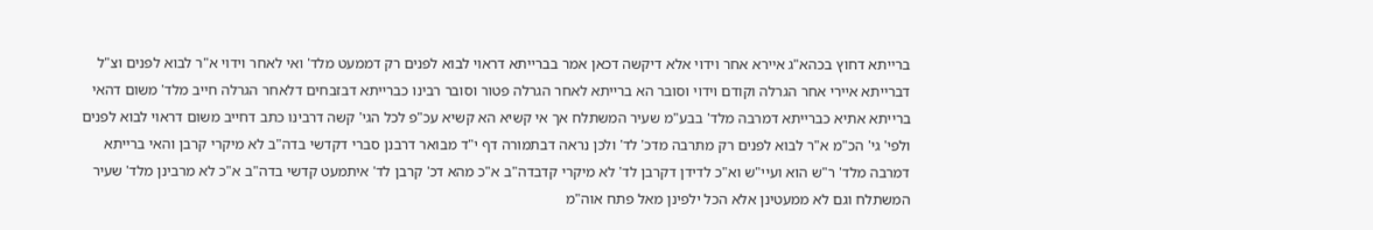ברייתא דחוץ בכהא"ג איירא אחר וידוי אלא דיקשה דכאן אמר בברייתא דראוי לבוא לפנים רק דממעט מלד' ואי לאחר וידוי א"ר לבוא לפנים וצ"ל דברייתא איירי אחר הגרלה וקודם וידוי וסובר הא ברייתא לאחר הגרלה פטור וסובר רבינו כברייתא דבזבחים דלאחר הגרלה חייב מלד' משום דהאי ברייתא אתיא כברייתא דמרבה מלד' בבע"מ שעיר המשתלח אך אי קשיא הא קשיא עכ"פ לכל הגי' קשה דרבינו כתב דחייב משום דראוי לבוא לפנים ולפי' גי' הכ"מ א"ר לבוא לפנים רק מתרבה מדכ' לד' ולכן נראה דבתמורה דף י"ד מבואר דרבנן סברי דקדשי בדה"ב לא מיקרי קרבן והאי ברייתא דמרבה מלד' ר"ש הוא ועיי"ש וא"כ לדידן דקרבן לד' לא מיקרי קדבדה"ב א"כ מהא דכ' קרבן לד' איתמעט קדשי בדה"ב א"כ לא מרבינן מלד' שעיר המשתלח וגם לא ממעטינן אלא הכל ילפינן מאל פתח אוה"מ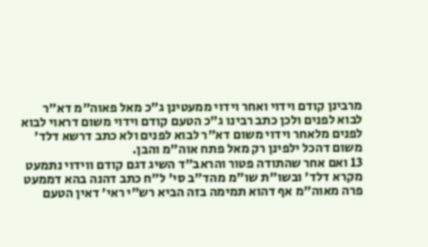מרבינן קודם וידוי ואחר וידוי ממעטינן ג"כ מאל פאוה"מ דא"ר לבוא לפנים ולכן כתב רבינו ג"כ הטעם קודם וידוי משום דראוי לבוא לפנים מלאחר וידוי משום דא"ר לבוא לפנים ולא כתב דרשא דלד' משום דהכל ילפינן רק מאל פתח אוה"מ והבן.
13 ואם אחר שהתודה פטור והראב"ד השיג דגם קודם ווידוי נתמעט מקרא דלד' ובשו"ת שו"מ מהד"ב סי' ל"ח כתב דהנה בהא דממעט פרה מאוה"מ אף דהוא תמימה בזה הביא רש"י ראי' דאין הטעם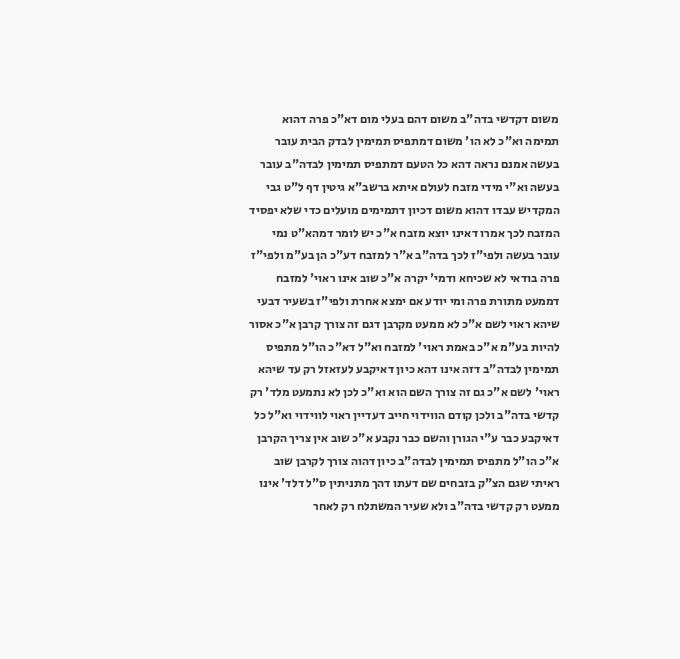משום דקדשי בדה"ב משום דהם בעלי מום דא"כ פרה דהוא תמימה וא"כ לא הו' משום דמתפיס תמימין לבדק הבית עובר בעשה אמנם נראה דהא כל הטעם דמתפיס תמימין לבדה"ב עובר בעשה וא"י מידי מזבח לעולם איתא ברשב"א גיטין דף ל"ט גבי המקדיש עבדו דהוא משום דכיון דתמימים מועלים כדי שלא יפסיד המזבח לכך אמרו דאינו יוצא מזבח א"כ יש לומר דמהא"ט נמי עובר בעשה ולפי"ז לכך בדה"ב א"ר למזבח דע"כ הן בע"מ ולפי"ז פרה בודאי לא שכיחא ודמי' יקרה א"כ שוב אינו ראוי' למזבח דממעט מתורת פרה ומי יודע אם ימצא אחרת ולפי"ז בשעיר דבעי שיהא ראוי לשם א"כ לא ממעט מקרבן דגם זה צורך קרבן א"כ אסור להיות בע"מ א"כ באמת ראוי' למזבח וא"ל דא"כ הו"ל מתפיס תמימין לבדה"ב דזה אינו דהא כיון דאיקבע לעזאזל רק עד שיהא ראוי' לשם א"כ גם זה צורך השם הוא וא"כ לכן לא נתמעט מלד' רק קדשי בדה"ב ולכן קודם הווידוי חייב דעדיין ראוי לווידוי וא"ל כל דאיקבע כבר ע"י הגורן והשם כבר נקבע א"כ שוב אין צריך הקרבן א"כ הו"ל מתפיס תמימין לבדה"ב כיון דהוה צורך לקרבן שוב ראיתי שגם הצ"ק בזבחים שם דעתו דהך מתניתין ס"ל דלד' אינו ממעט רק קדשי בדה"ב ולא שעיר המשתלח רק לאחר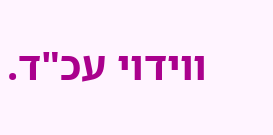ווידוי עכ"ד.